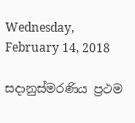Wednesday, February 14, 2018

සදානුස්මරණිය ප්‍රථම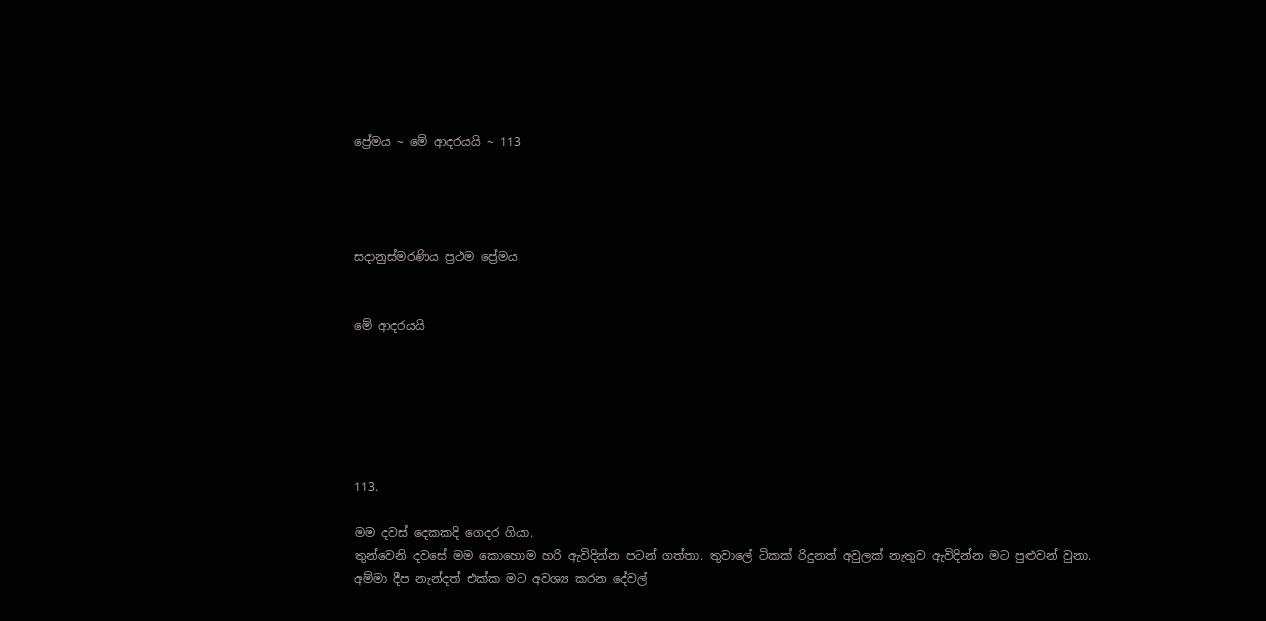ප්‍රේමය ~ මේ ආදරයයි ~ 113




සදානුස්මරණිය ප්‍රථම ප්‍රේමය


මේ ආදරයයි






113.

මම දවස් දෙකකදි ගෙදර ගියා.
තුන්වෙනි දවසේ මම කොහොම හරි ඇවිදින්න පටන් ගත්තා. තුවාලේ ටිකක් රිදුනත් අවුලක් නැතුව ඇවිදින්න මට පුළුවන් වුනා.
අම්මා දීප නැන්දත් එක්ක මට අවශ්‍ය කරන දේවල්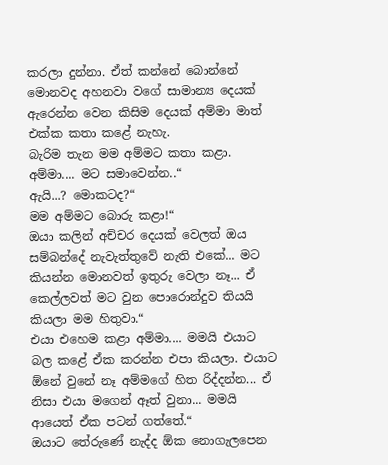කරලා දුන්නා. ඒත් කන්නේ බොන්නේ මොනවද අහනවා වගේ සාමාන්‍ය දෙයක් ඇරෙන්න වෙන කිසිම දෙයක් අම්මා මාත් එක්ක කතා කළේ නැහැ.
බැරිම තැන මම අම්මට කතා කළා.
අම්මා.... මට සමාවෙන්න..“
ඇයි...? මොකටද?“
මම අම්මට බොරු කළා!“
ඔයා කලින් අච්චර දෙයක් වෙලත් ඔය සම්බන්දේ නැවැත්තුවේ නැති එකේ... මට කියන්න මොනවත් ඉතුරු වෙලා නෑ... ඒ කෙල්ලවත් මට වුන පොරොන්දුව තියයි කියලා මම හිතුවා.“
එයා එහෙම කළා අම්මා.... මමයි එයාට බල කළේ ඒක කරන්න එපා කියලා. එයාට ඕනේ වුනේ නෑ අම්මගේ හිත රිද්දන්න... ඒ නිසා එයා මගෙන් ඈත් වුනා... මමයි ආයෙත් ඒක පටන් ගත්තේ.“
ඔයාට තේරුණේ නැද්ද ඕක නොගැලපෙන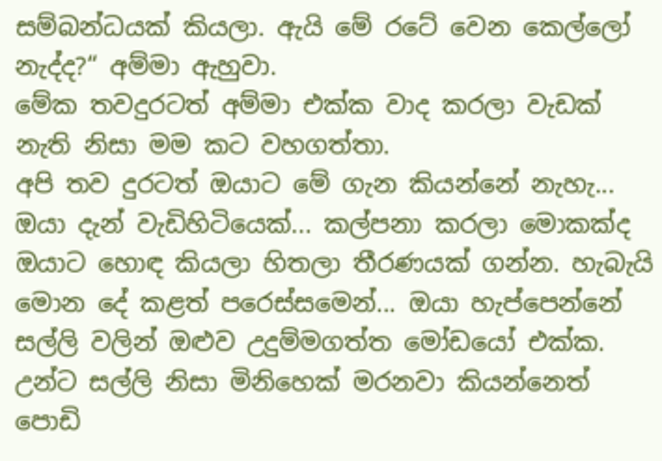සම්බන්ධයක් කියලා. ඇයි මේ රටේ වෙන කෙල්ලෝ නැද්ද?“ අම්මා ඇහුවා.
මේක තවදුරටත් අම්මා එක්ක වාද කරලා වැඩක් නැති නිසා මම කට වහගත්තා.
අපි තව දුරටත් ඔයාට මේ ගැන කියන්නේ නැහැ... ඔයා දැන් වැඩිහිටියෙක්... කල්පනා කරලා මොකක්ද ඔයාට හොඳ කියලා හිතලා තීරණයක් ගන්න. හැබැයි මොන දේ කළත් පරෙස්සමෙන්... ඔයා හැප්පෙන්නේ සල්ලි වලින් ඔළුව උදුම්මගත්ත මෝඩයෝ එක්ක. උන්ට සල්ලි නිසා මිනිහෙක් මරනවා කියන්නෙත් පොඩි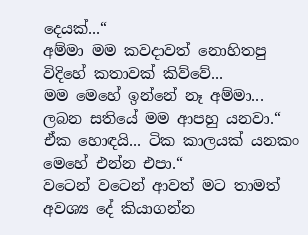දෙයක්...“
අම්මා මම කවදාවත් නොහිතපු විදිහේ කතාවක් කිව්වේ...
මම මෙහේ ඉන්නේ නෑ අම්මා... ලබන සතියේ මම ආපහු යනවා.“
ඒක හොඳයි... ටික කාලයක් යනකං මෙහේ එන්න එපා.“
වටෙන් වටෙන් ආවත් මට තාමත් අවශ්‍ය දේ කියාගන්න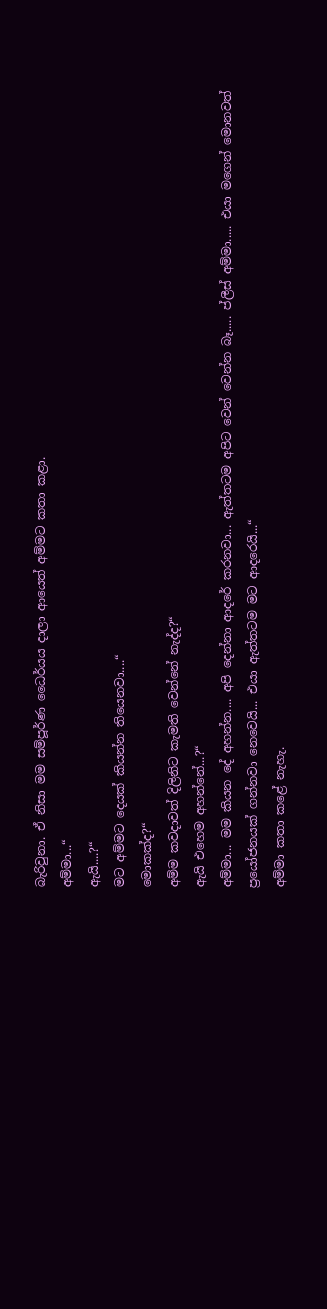බැරිවුනා. ඒ නිසා මම සම්පූර්ණ ධෛර්යය දාලා ආයෙත් අම්මට කතා කළා.
අම්මා...“
ඇයි....?“
මට අම්මට දෙයක් කියන්න තියෙනවා....“
මොකක්ද?“
අම්ම කවදාවත් දිලිනිට කැමති වෙන්නේ නැද්ද?“
ඇයි එහෙම අහන්නේ...?“
අම්මා... මම කියන දේ අහන්න.... අපි දෙන්නා ආදරේ කරනවා... ඇත්තටම අපිට වෙන් වෙන්න බෑ..... ප්ලීස් අම්මා..... එයා මගෙන් මොනවත් ප්‍රයෝජනයක් ගන්නවා නෙවෙයි... එයා ඇත්තටම මට ආදරෙයි...“
අම්මා කතා කළේ නැහැ.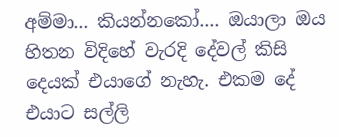අම්මා... කියන්නකෝ.... ඔයාලා ඔය හිතන විදිහේ වැරදි දේවල් කිසි දෙයක් එයාගේ නැහැ. එකම දේ එයාට සල්ලි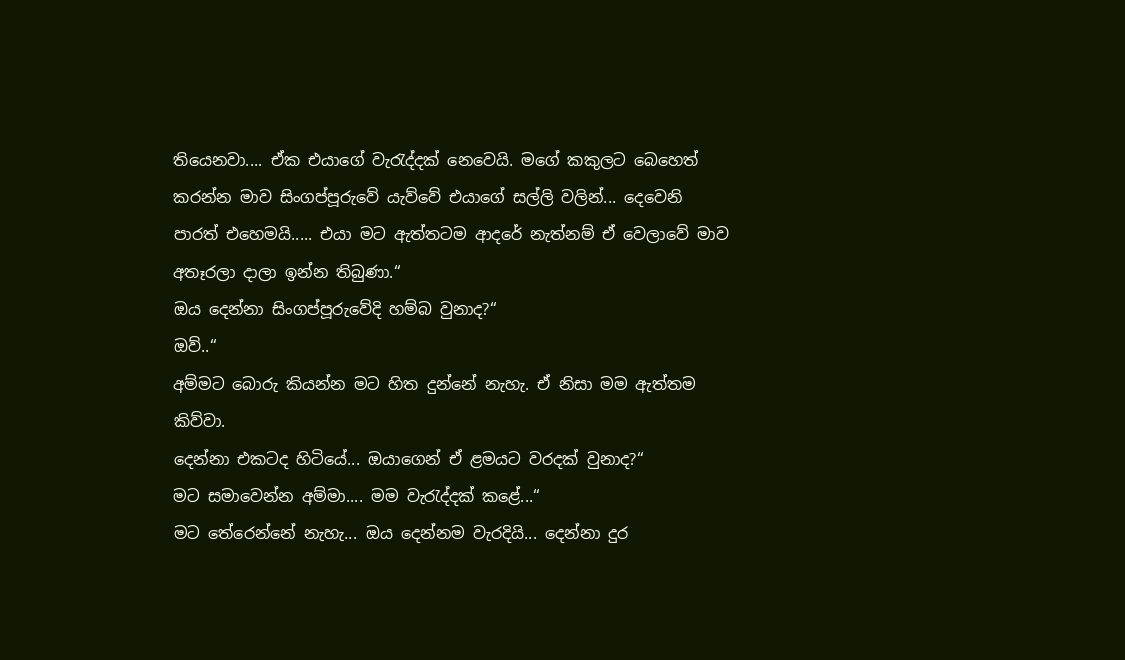තියෙනවා.... ඒක එයාගේ වැරැද්දක් නෙවෙයි. මගේ කකුලට බෙහෙත් කරන්න මාව සිංගප්පූරුවේ යැව්වේ එයාගේ සල්ලි වලින්... දෙවෙනි පාරත් එහෙමයි..... එයා මට ඇත්තටම ආදරේ නැත්නම් ඒ වෙලාවේ මාව අතෑරලා දාලා ඉන්න තිබුණා.“
ඔය දෙන්නා සිංගප්පූරුවේදි හම්බ වුනාද?“
ඔව්..“
අම්මට බොරු කියන්න මට හිත දුන්නේ නැහැ. ඒ නිසා මම ඇත්තම කිව්වා.
දෙන්නා එකටද හිටියේ... ඔයාගෙන් ඒ ළමයට වරදක් වුනාද?“
මට සමාවෙන්න අම්මා.... මම වැරැද්දක් කළේ...“
මට තේරෙන්නේ නැහැ... ඔය දෙන්නම වැරදියි... දෙන්නා දුර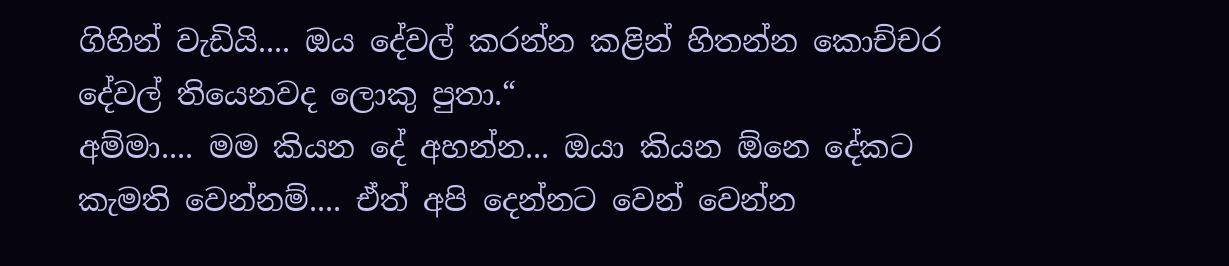ගිහින් වැඩියි.... ඔය දේවල් කරන්න කළින් හිතන්න කොච්චර දේවල් තියෙනවද ලොකු පුතා.“
අම්මා.... මම කියන දේ අහන්න... ඔයා කියන ඕනෙ දේකට කැමති වෙන්නම්.... ඒත් අපි දෙන්නට වෙන් වෙන්න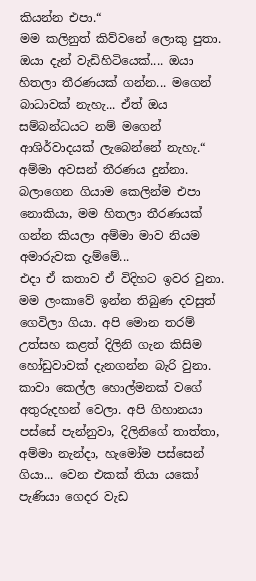කියන්න එපා.“
මම කලිනුත් කිව්වනේ ලොකු පුතා. ඔයා දැන් වැඩිහිටියෙක්.... ඔයා හිතලා තීරණයක් ගන්න... මගෙන් බාධාවක් නැහැ... ඒත් ඔය සම්බන්ධයට නම් මගෙන් ආශිර්වාදයක් ලැබෙන්නේ නැහැ.“
අම්මා අවසන් තීරණය දුන්නා.
බලාගෙන ගියාම කෙලින්ම එපා නොකියා, මම හිතලා තීරණයක් ගන්න කියලා අම්මා මාව නියම අමාරුවක දැම්මේ...
එදා ඒ කතාව ඒ විදිහට ඉවර වුනා.
මම ලංකාවේ ඉන්න තිබුණ දවසුත් ගෙවිලා ගියා. අපි මොන තරම් උත්සහ කළත් දිලිනි ගැන කිසිම හෝඩුවාවක් දැනගන්න බැරි වුනා.
කාවා කෙල්ල හොල්මනක් වගේ අතුරුදහන් වෙලා. අපි ගිහානයා පස්සේ පැන්නුවා, දිලිනිගේ තාත්තා, අම්මා නැන්දා, හැමෝම පස්සෙන් ගියා... වෙන එකක් තියා යකෝ පැණියා ගෙදර වැඩ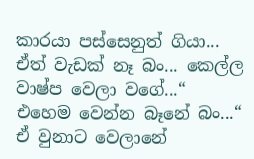කාරයා පස්සෙනුත් ගියා... ඒත් වැඩක් නෑ බං... කෙල්ල වාෂ්ප වෙලා වගේ...“
එහෙම වෙන්න බෑනේ බං...“
ඒ වුනාට වෙලානේ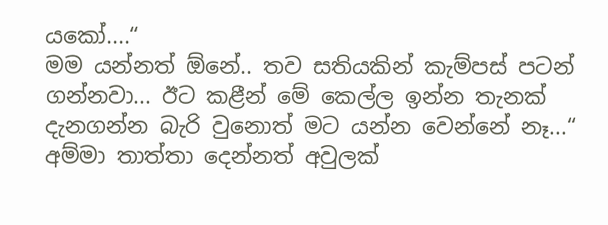යකෝ....“
මම යන්නත් ඕනේ.. තව සතියකින් කැම්පස් පටන් ගන්නවා... ඊට කළීන් මේ කෙල්ල ඉන්න තැනක් දැනගන්න බැරි වුනොත් මට යන්න වෙන්නේ නෑ...“
අම්මා තාත්තා දෙන්නත් අවුලක්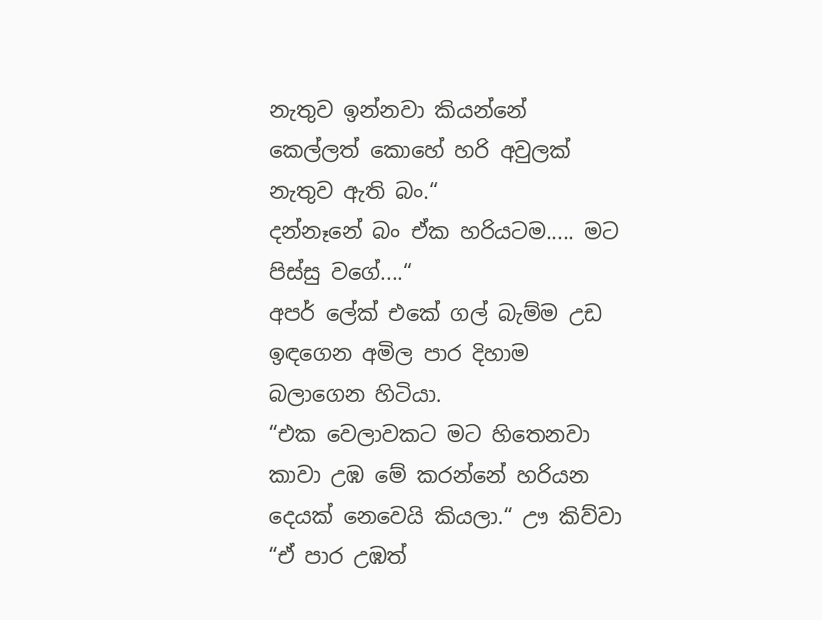නැතුව ඉන්නවා කියන්නේ කෙල්ලත් කොහේ හරි අවුලක් නැතුව ඇති බං.“
දන්නෑනේ බං ඒක හරියටම..... මට පිස්සු වගේ....“
අපර් ලේක් එකේ ගල් බැම්ම උඩ ඉඳගෙන අමිල පාර දිහාම බලාගෙන හිටියා.
“එක වෙලාවකට මට හිතෙනවා කාවා උඹ මේ කරන්නේ හරියන දෙයක් නෙවෙයි කියලා.“ ඌ කිව්වා
“ඒ පාර උඹත්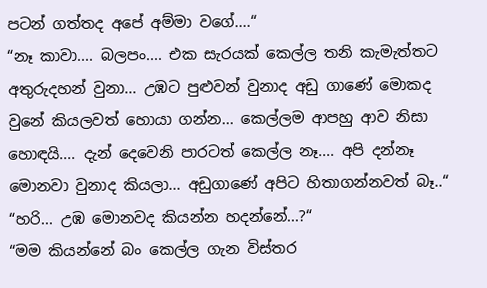පටන් ගත්තද අපේ අම්මා වගේ....“
“නෑ කාවා.... බලපං.... එක සැරයක් කෙල්ල තනි කැමැත්තට අතුරුදහන් වුනා... උඹට පුළුවන් වුනාද අඩු ගාණේ මොකද වුනේ කියලවත් හොයා ගන්න... කෙල්ලම ආපහු ආව නිසා හොඳයි.... දැන් දෙවෙනි පාරටත් කෙල්ල නෑ.... අපි දන්නෑ මොනවා වුනාද කියලා... අඩුගාණේ අපිට හිතාගන්නවත් බෑ..“
“හරි... උඹ මොනවද කියන්න හදන්නේ...?“
“මම කියන්නේ බං කෙල්ල ගැන විස්තර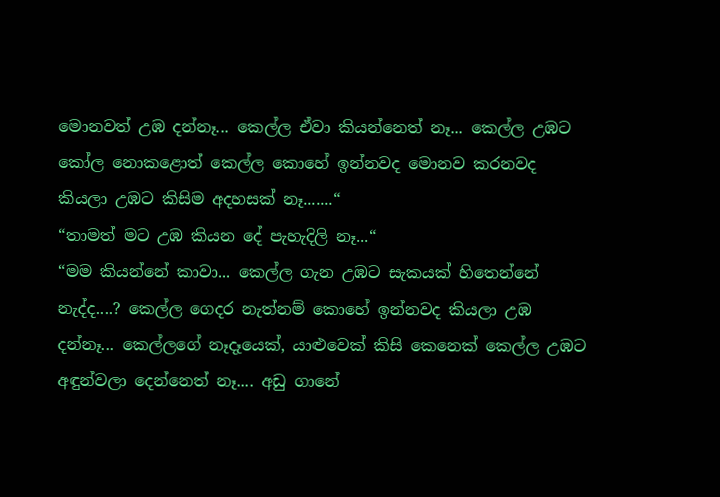මොනවත් උඹ දන්නෑ... කෙල්ල ඒවා කියන්නෙත් නෑ... කෙල්ල උඹට කෝල නොකළොත් කෙල්ල කොහේ ඉන්නවද මොනව කරනවද කියලා උඹට කිසිම අදහසක් නෑ.......“
“තාමත් මට උඹ කියන දේ පැහැදිලි නෑ...“
“මම කියන්නේ කාවා... කෙල්ල ගැන උඹට සැකයක් හිතෙන්නේ නැද්ද....? කෙල්ල ගෙදර නැත්නම් කොහේ ඉන්නවද කියලා උඹ දන්නෑ... කෙල්ලගේ නෑ‍දෑයෙක්, යාළුවෙක් කිසි කෙනෙක් කෙල්ල උඹට අඳුන්වලා දෙන්නෙත් නෑ.... අඩු ගානේ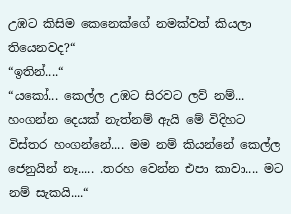උඹට කිසිම කෙනෙක්ගේ නමක්වත් කියලා තියෙනවද?“
“ඉතින්....“
“යකෝ... කෙල්ල උඹට සිරවට ලව් නම්... හංගන්න දෙයක් නැත්නම් ඇයි මේ විදිහට විස්තර හංගන්නේ.... මම නම් කියන්නේ කෙල්ල ජෙනුයින් නෑ..... .තරහ වෙන්න එපා කාවා.... මට නම් සැකයි....“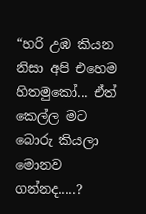“හරි උඹ කියන නිසා අපි එහෙම හිතමුකෝ... ඒත් කෙල්ල මට බොරු කියලා මොනව ගන්නද.....?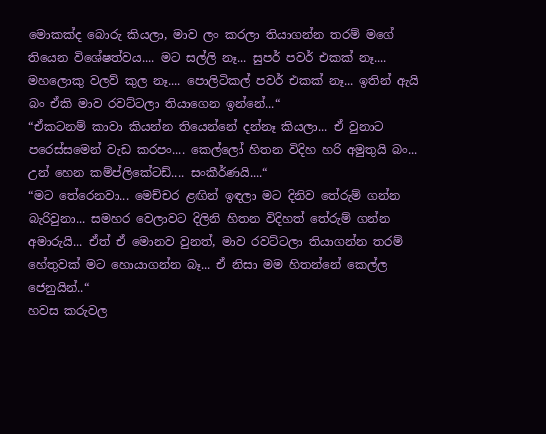මොකක්ද බොරු කියලා, මාව ලං කරලා තියාගන්න තරම් මගේ තියෙන විශේෂත්වය.... මට සල්ලි නෑ... සුපර් පවර් එකක් නෑ.... මහලොකු වලව් කුල නෑ.... පොලිටිකල් පවර් එකක් නෑ... ඉතින් ඇයි බං ඒකි මාව රවට්ටලා තියාගෙන ඉන්නේ...“
“ඒකටනම් කාවා කියන්න තියෙන්නේ දන්නෑ කියලා... ඒ වුනාට පරෙස්සමෙන් වැඩ කරපං.... කෙල්ලෝ හිතන විදිහ හරි අමුතුයි බං... උන් හෙන කම්ප්ලිකේටඩ්.... සංකීර්ණයි....“
“මට තේරෙනවා... මෙච්චර ළඟින් ඉඳලා මට දිනිව තේරුම් ගන්න බැරිවුනා... සමහර වෙලාවට දිලිනි හිතන විදිහත් තේරුම් ගන්න අමාරුයි... ඒත් ඒ මොනව වුනත්, මාව රවට්ටලා තියාගන්න තරම් හේතුවක් මට හොයාගන්න බෑ... ඒ නිසා මම හිතන්නේ කෙල්ල ජෙනුයින්..“
හවස කරුවල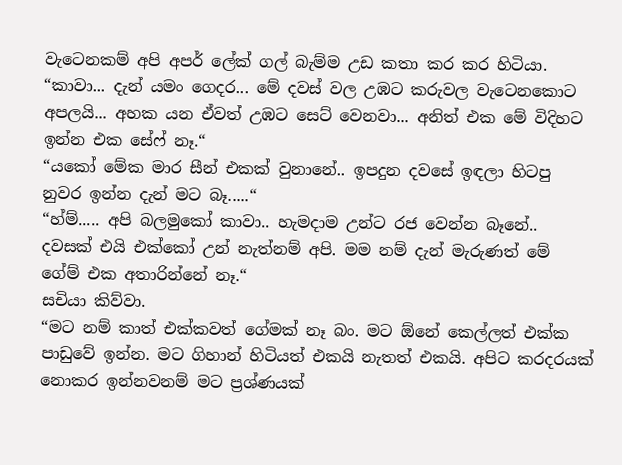වැටෙනකම් අපි අපර් ලේක් ගල් බැම්ම උඩ කතා කර කර හිටියා.
“කාවා... දැන් යමං ගෙදර... මේ දවස් වල උඹට කරුවල වැටෙනකොට අපලයි... අහක යන ඒවත් උඹට සෙට් වෙනවා... අනිත් එක මේ විදිහට ඉන්න එක සේෆ් නෑ.“
“යකෝ මේක මාර සීන් එකක් වුනානේ.. ඉපදුන දවසේ ඉඳලා හිටපු නුවර ඉන්න දැන් මට බෑ.....“
“හ්ම්..... අපි බලමුකෝ කාවා.. හැමදාම උන්ට රජ වෙන්න බෑනේ.. දවසක් එයි එක්කෝ උන් නැත්නම් අපි. මම නම් දැන් මැරුණත් මේ ගේම් එක අතාරින්නේ නෑ.“
සචියා කිව්වා.
“මට නම් කාත් එක්කවත් ගේමක් නෑ බං. මට ඕනේ කෙල්ලත් එක්ක පාඩුවේ ඉන්න. මට ගිහාන් හිටියත් එකයි නැතත් එකයි. අපිට කරදරයක් නොකර ඉන්නවනම් මට ප්‍රශ්ණයක්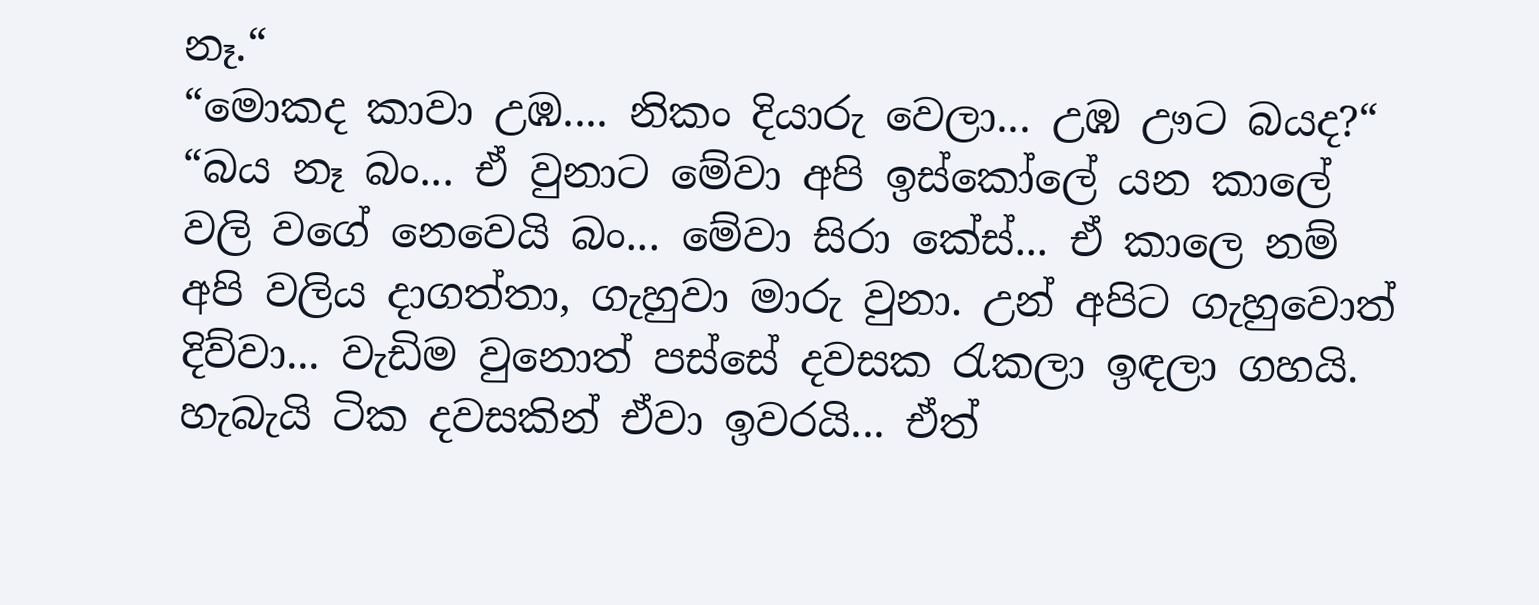නෑ.“
“මොකද කාවා උඹ.... නිකං දියාරු වෙලා... උඹ ඌට බයද?“
“බය නෑ බං... ඒ වුනාට මේවා අපි ඉස්කෝලේ යන කාලේ වලි වගේ නෙවෙයි බං... මේවා සිරා කේස්... ඒ කාලෙ නම් අපි වලිය දාගත්තා, ගැහුවා මාරු වුනා. උන් අපිට ගැහුවොත් දිව්වා... වැඩිම වුනොත් පස්සේ දවසක රැකලා ඉඳලා ගහයි. හැබැයි ටික දවසකින් ඒවා ඉවරයි... ඒත්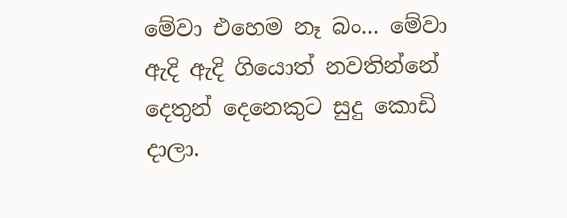මේවා එහෙම නෑ බං... මේවා ඇදි ඇදි ගියොත් නවතින්නේ දෙතුන් දෙනෙකුට සුදු කොඩි දාලා.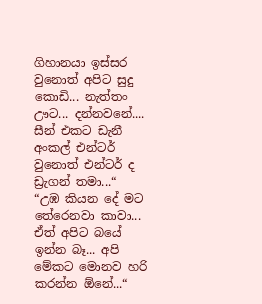ගිහානයා ඉස්සර වුනොත් අපිට සුදු කොඩි... නැත්තං ඌට... දන්නවනේ.... සීන් එකට ඩැනී අංකල් එන්ටර් වුනොත් එන්ටර් ද ඩ්‍රැගන් තමා...“
“උඹ කියන දේ මට තේරෙනවා කාවා... ඒත් අපිට බයේ ඉන්න බෑ... අපි මේකට මොනව හරි කරන්න ඕනේ...“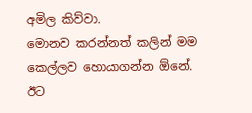අමිල කිව්වා.
මොනව කරන්නත් කලින් මම කෙල්ලව හොයාගන්න ඕනේ. ඊට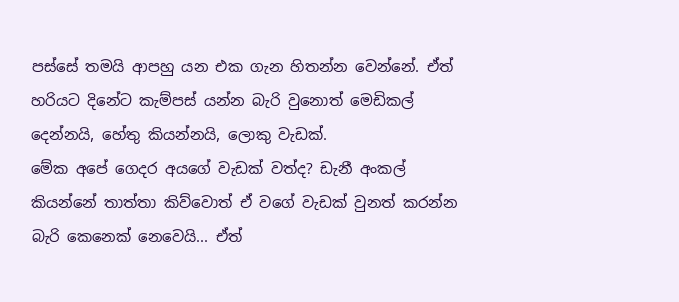පස්සේ තමයි ආපහු යන එක ගැන හිතන්න වෙන්නේ. ඒත් හරියට දිනේට කැම්පස් යන්න බැරි වුනොත් මෙඩිකල් දෙන්නයි, හේතු කියන්නයි, ලොකු වැඩක්.
මේක අපේ ගෙදර අයගේ වැඩක් වත්ද? ඩැනී අංකල් කියන්නේ තාත්තා කිව්වොත් ඒ වගේ වැඩක් වුනත් කරන්න බැරි කෙනෙක් නෙවෙයි... ඒත්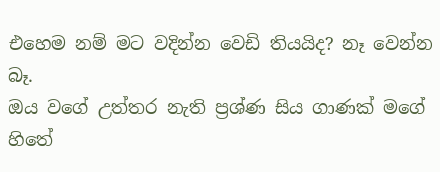එහෙම නම් මට වදින්න වෙඩි තියයිද? නෑ වෙන්න බෑ.
ඔය වගේ උත්තර නැති ප්‍රශ්ණ සිය ගාණක් මගේ හිතේ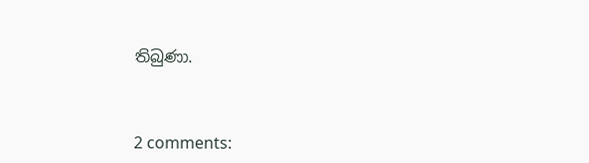තිබුණා.



2 comments: